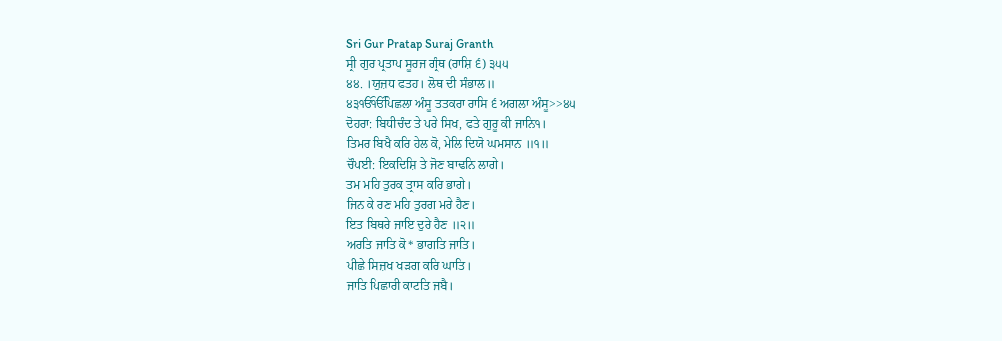Sri Gur Pratap Suraj Granth
ਸ੍ਰੀ ਗੁਰ ਪ੍ਰਤਾਪ ਸੂਰਜ ਗ੍ਰੰਥ (ਰਾਸ਼ਿ ੬) ੩੫੫
੪੪. ।ਯੁਜ਼ਧ ਫਤਹ। ਲੋਥ ਦੀ ਸੰਭਾਲ॥
੪੩ੴੴਪਿਛਲਾ ਅੰਸੂ ਤਤਕਰਾ ਰਾਸਿ ੬ ਅਗਲਾ ਅੰਸੂ>>੪੫
ਦੋਹਰਾ: ਬਿਧੀਚੰਦ ਤੇ ਪਰੇ ਸਿਖ, ਫਤੇ ਗੁਰੂ ਕੀ ਜਾਨਿ੧।
ਤਿਮਰ ਬਿਖੈ ਕਰਿ ਹੇਲ ਕੋ, ਮੇਲਿ ਦਿਯੋ ਘਮਸਾਨ ॥੧॥
ਚੌਪਈ: ਇਕਦਿਸ਼ਿ ਤੇ ਜੋਣ ਬਾਢਨਿ ਲਾਗੇ।
ਤਮ ਮਹਿ ਤੁਰਕ ਤ੍ਰਾਸ ਕਰਿ ਭਾਗੇ।
ਜਿਨ ਕੇ ਰਣ ਮਹਿ ਤੁਰਗ ਮਰੇ ਹੈਣ।
ਇਤ ਬਿਥਰੇ ਜਾਇ ਦੁਰੇ ਹੈਣ ॥੨॥
ਅਰਤਿ ਜਾਤਿ ਕੋ* ਭਾਗਤਿ ਜਾਤਿ।
ਪੀਛੇ ਸਿਜ਼ਖ ਖੜਗ ਕਰਿ ਘਾਤਿ।
ਜਾਤਿ ਪਿਛਾਰੀ ਕਾਟਤਿ ਜਬੈ।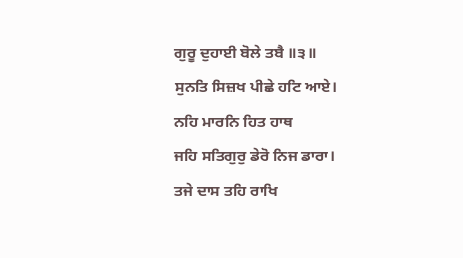ਗੁਰੂ ਦੁਹਾਈ ਬੋਲੇ ਤਬੈ ॥੩॥
ਸੁਨਤਿ ਸਿਜ਼ਖ ਪੀਛੇ ਹਟਿ ਆਏ।
ਨਹਿ ਮਾਰਨਿ ਹਿਤ ਹਾਥ
ਜਹਿ ਸਤਿਗੁਰੁ ਡੇਰੋ ਨਿਜ ਡਾਰਾ।
ਤਜੇ ਦਾਸ ਤਹਿ ਰਾਖਿ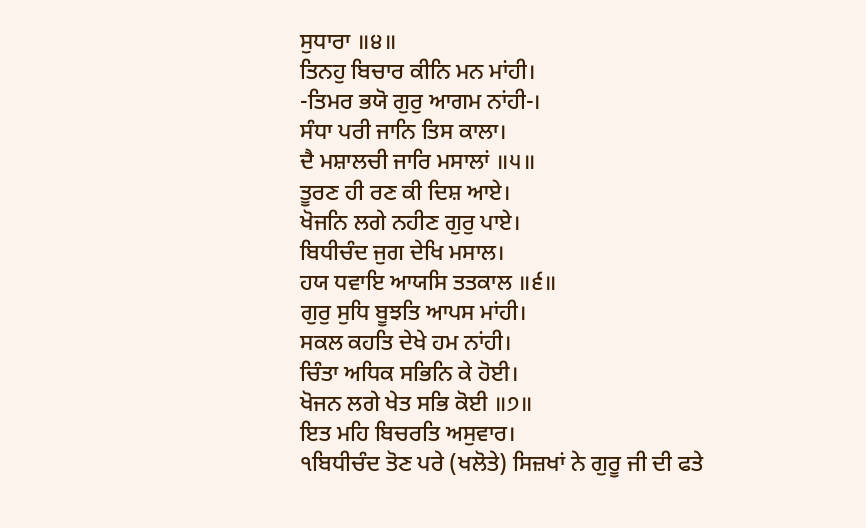ਸੁਧਾਰਾ ॥੪॥
ਤਿਨਹੁ ਬਿਚਾਰ ਕੀਨਿ ਮਨ ਮਾਂਹੀ।
-ਤਿਮਰ ਭਯੋ ਗੁਰੁ ਆਗਮ ਨਾਂਹੀ-।
ਸੰਧਾ ਪਰੀ ਜਾਨਿ ਤਿਸ ਕਾਲਾ।
ਦੈ ਮਸ਼ਾਲਚੀ ਜਾਰਿ ਮਸਾਲਾਂ ॥੫॥
ਤੂਰਣ ਹੀ ਰਣ ਕੀ ਦਿਸ਼ ਆਏ।
ਖੋਜਨਿ ਲਗੇ ਨਹੀਣ ਗੁਰੁ ਪਾਏ।
ਬਿਧੀਚੰਦ ਜੁਗ ਦੇਖਿ ਮਸਾਲ।
ਹਯ ਧਵਾਇ ਆਯਸਿ ਤਤਕਾਲ ॥੬॥
ਗੁਰੁ ਸੁਧਿ ਬੂਝਤਿ ਆਪਸ ਮਾਂਹੀ।
ਸਕਲ ਕਹਤਿ ਦੇਖੇ ਹਮ ਨਾਂਹੀ।
ਚਿੰਤਾ ਅਧਿਕ ਸਭਿਨਿ ਕੇ ਹੋਈ।
ਖੋਜਨ ਲਗੇ ਖੇਤ ਸਭਿ ਕੋਈ ॥੭॥
ਇਤ ਮਹਿ ਬਿਚਰਤਿ ਅਸੁਵਾਰ।
੧ਬਿਧੀਚੰਦ ਤੋਣ ਪਰੇ (ਖਲੋਤੇ) ਸਿਜ਼ਖਾਂ ਨੇ ਗੁਰੂ ਜੀ ਦੀ ਫਤੇ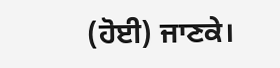(ਹੋਈ) ਜਾਣਕੇ।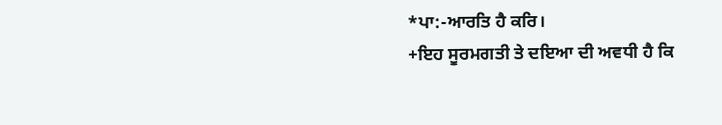*ਪਾ:-ਆਰਤਿ ਹੈ ਕਰਿ।
+ਇਹ ਸੂਰਮਗਤੀ ਤੇ ਦਇਆ ਦੀ ਅਵਧੀ ਹੈ ਕਿ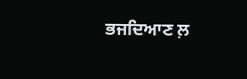ਭਜਦਿਆਣ ਲ਼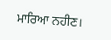ਮਾਰਿਆ ਨਹੀਣ।